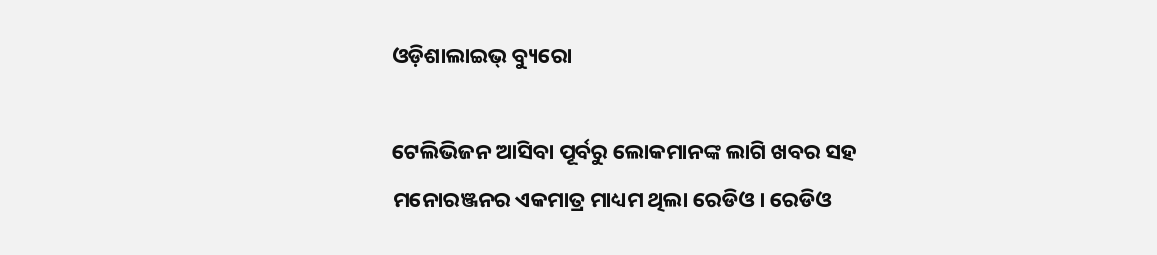ଓଡ଼ିଶାଲାଇଭ୍‌ ବ୍ୟୁରୋ

ଟେଲିଭିଜନ ଆସିବା ପୂର୍ବରୁ ଲୋକମାନଙ୍କ ଲାଗି ଖବର ସହ ମନୋରଞ୍ଜନର ଏକମାତ୍ର ମାଧ୍ୟମ ଥିଲା ରେଡିଓ। ରେଡିଓ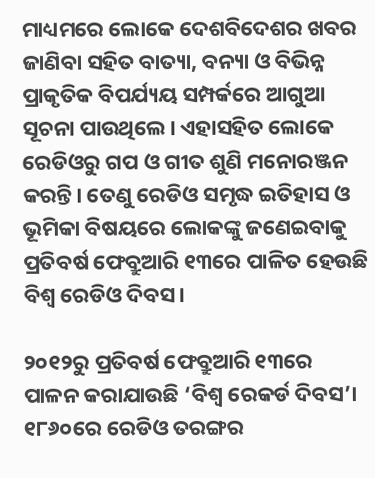ମାଧ୍ୟମରେ ଲୋକେ ଦେଶବିଦେଶର ଖବର ଜାଣିବା ସହିତ ବାତ୍ୟା, ବନ୍ୟା ଓ ବିଭିନ୍ନ ପ୍ରାକୃତିକ ବିପର୍ଯ୍ୟୟ ସମ୍ପର୍କରେ ଆଗୁଆ ସୂଚନା ପାଉଥିଲେ। ଏହାସହିତ ଲୋକେ ରେଡିଓରୁ ଗପ ଓ ଗୀତ ଶୁଣି ମନୋରଞ୍ଜନ କରନ୍ତି। ତେଣୁ ରେଡିଓ ସମୃଦ୍ଧ ଇତିହାସ ଓ ଭୂମିକା ବିଷୟରେ ଲୋକଙ୍କୁ ଜଣେଇବାକୁ ପ୍ରତିବର୍ଷ ଫେବ୍ରୁଆରି ୧୩ରେ ପାଳିତ ହେଉଛି ବିଶ୍ୱ ରେଡିଓ ଦିବସ।

୨୦୧୨ରୁ ପ୍ରତିବର୍ଷ ଫେବ୍ରୁଆରି ୧୩ରେ ପାଳନ କରାଯାଉଛି ‘ବିଶ୍ୱ ରେକର୍ଡ ଦିବସ’। ୧୮୬୦ରେ ରେଡିଓ ତରଙ୍ଗର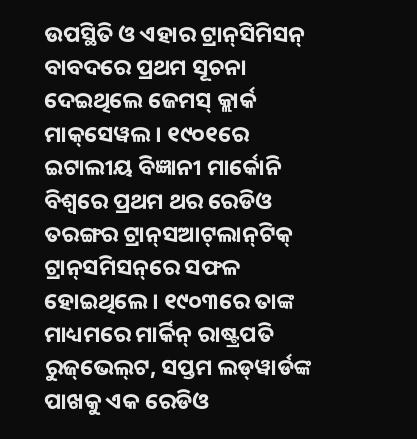ଉପସ୍ଥିତି ଓ ଏହାର ଟ୍ରାନ୍‌ସିମିସନ୍‌ ବାବଦରେ ପ୍ରଥମ ସୂଚନା ଦେଇଥିଲେ ଜେମସ୍‌ କ୍ଲାର୍କ ମାକ୍‌ସେୱଲ। ୧୯୦୧ରେ ଇଟାଲୀୟ ବିଜ୍ଞାନୀ ମାର୍କୋନି ବିଶ୍ୱରେ ପ୍ରଥମ ଥର ରେଡିଓ ତରଙ୍ଗର ଟ୍ରାନ୍‌ସଆଟ୍‌ଲାନ୍‌ଟିକ୍‌ ଟ୍ରାନ୍‌ସମିସନ୍‌ରେ ସଫଳ ହୋଇଥିଲେ। ୧୯୦୩ରେ ତାଙ୍କ ମାଧ୍ୟମରେ ମାର୍କିନ୍‌ ରାଷ୍ଟ୍ରପତି ରୁଜ୍‌ଭେଲ୍‌ଟ, ସପ୍ତମ ଲଡ୍‌ୱାର୍ଡଙ୍କ ପାଖକୁ ଏକ ରେଡିଓ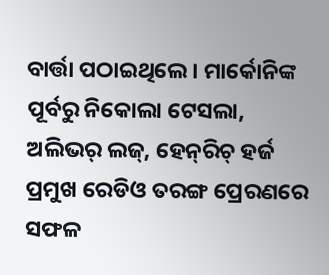ବାର୍ତ୍ତା ପଠାଇଥିଲେ। ମାର୍କୋନିଙ୍କ ପୂର୍ବରୁ ନିକୋଲା ଟେସଲା, ଅଲିଭର୍‌ ଲଜ୍‌, ହେନ୍‌ରିଚ୍‌ ହର୍ଜ ପ୍ରମୁଖ ରେଡିଓ ତରଙ୍ଗ ପ୍ରେରଣରେ ସଫଳ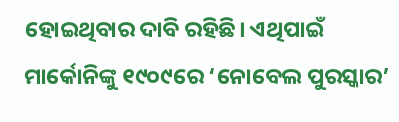ହୋଇଥିବାର ଦାବି ରହିଛି। ଏଥିପାଇଁ ମାର୍କୋନିଙ୍କୁ ୧୯୦୯ରେ ‘ନୋବେଲ ପୁରସ୍କାର’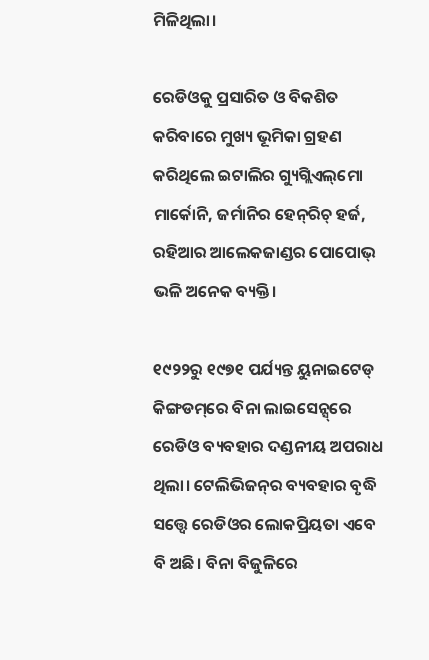ମିଳିଥିଲା।

ରେଡିଓକୁ ପ୍ରସାରିତ ଓ ବିକଶିତ କରିବାରେ ମୁଖ୍ୟ ଭୂମିକା ଗ୍ରହଣ କରିଥିଲେ ଇଟାଲିର ଗ୍ୟୁଗ୍ଲିଏଲ୍‌ମୋ ମାର୍କୋନି, ଜର୍ମାନିର ହେନ୍‌ରିଚ୍‌ ହର୍ଜ, ରହିଆର ଆଲେକଜାଣ୍ଡର ପୋପୋଭ୍ ଭଳି ଅନେକ ବ୍ୟକ୍ତି।

୧୯୨୨ରୁ ୧୯୭୧ ପର୍ଯ୍ୟନ୍ତ ୟୁନାଇଟେଡ୍‌ କିଙ୍ଗଡମ୍‌ରେ ବିନା ଲାଇସେନ୍ସ୍‌ରେ ରେଡିଓ ବ୍ୟବହାର ଦଣ୍ଡନୀୟ ଅପରାଧ ଥିଲା। ଟେଲିଭିଜନ୍‌ର ବ୍ୟବହାର ବୃଦ୍ଧି ସତ୍ତ୍ୱେ ରେଡିଓର ଲୋକପ୍ରିୟତା ଏବେ ବି ଅଛି। ବିନା ବିଜୁଳିରେ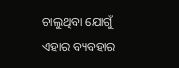ଚାଲୁଥିବା ଯୋଗୁଁ ଏହାର ବ୍ୟବହାର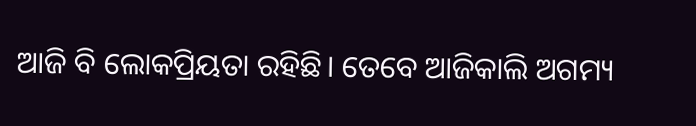ଆଜି ବି ଲୋକପ୍ରିୟତା ରହିଛି। ତେବେ ଆଜିକାଲି ଅଗମ୍ୟ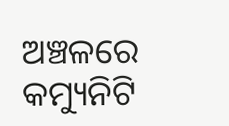ଅଞ୍ଚଳରେ କମ୍ୟୁନିଟି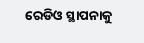ରେଡିଓ ସ୍ଥାପନାକୁ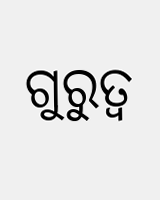ଗୁରୁତ୍ୱ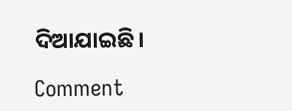ଦିଆଯାଇଛି।

Comment